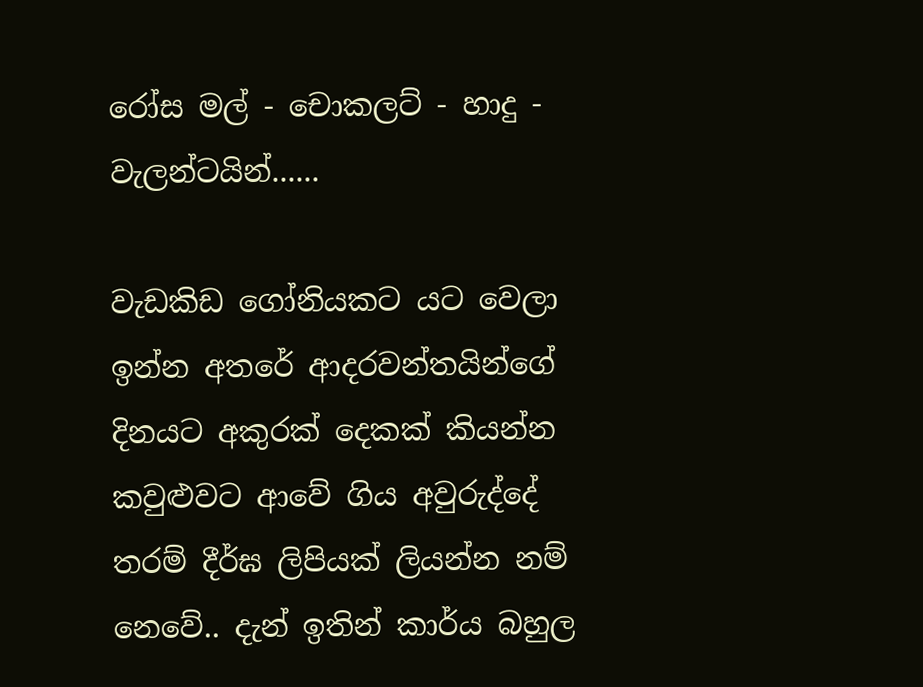රෝස මල් - චොකලට් - හාදු - වැලන්ටයින්......

වැඩකිඩ ගෝනියකට යට වෙලා ඉන්න අතරේ ආදරවන්තයින්ගේ දිනයට අකුරක් දෙකක් කියන්න කවුළුවට ආවේ ගිය අවුරුද්දේ තරම් දීර්ඝ ලිපියක් ලියන්න නම් නෙවේ.. දැන් ඉතින් කාර්ය බහුල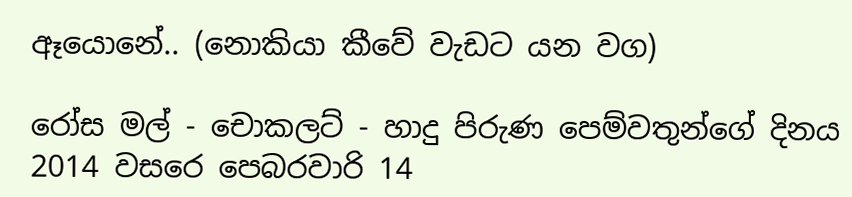ඈයොනේ.. (නොකියා කීවේ වැඩට යන වග)

රෝස මල් - චොකලට් - හාදු පිරුණ පෙම්වතුන්ගේ දිනය 2014 වසරෙ පෙබරවාරි 14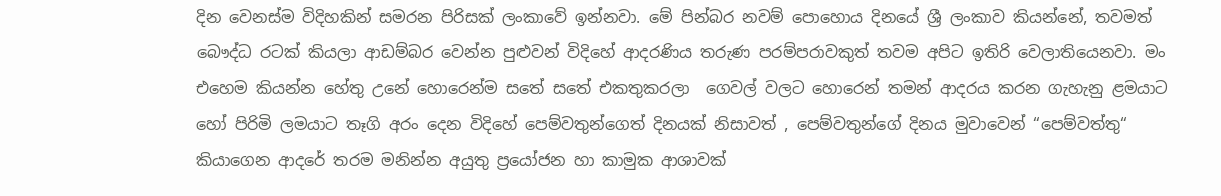දින වෙනස්ම විදිහකින් සමරන පිරිසක් ලංකාවේ ඉන්නවා. මේ පින්බර නවම් පොහොය දිනයේ ශ්‍රී ලංකාව කියන්නේ, තවමත් බෞද්ධ රටක් කියලා ආඩම්බර වෙන්න පුළුවන් විදිහේ ආදරණිය තරුණ පරම්පරාවකුත් තවම අපිට ඉතිරි වෙලාතියෙනවා. මං එහෙම කියන්න හේතු උනේ හොරෙන්ම සතේ සතේ එකතුකරලා  ගෙවල් වලට හොරෙන් තමන් ආදරය කරන ගැහැනු ළමයාට හෝ පිරිමි ලමයාට තෑගි අරං දෙන විදිහේ පෙම්වතුන්ගෙත් දිනයක් නිසාවත් , පෙම්වතුන්ගේ දිනය මුවාවෙන් “පෙම්වත්තු“ කියාගෙන ආදරේ තරම මනින්න අයුතු ප්‍ර‍යෝජන හා කාමුක ආශාවක්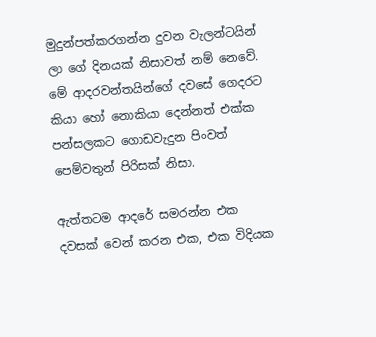මුදුන්පත්කරගන්න දුවන වැලන්ටයින් ලා ගේ දිනයක් නිසාවත් නම් නෙවේ. මේ ආදරවන්තයින්ගේ දවසේ ගෙදරට කියා හෝ නොකියා දෙන්නත් එක්ක පන්සලකට ගොඩවැදුන පිංවත් පෙම්වතුන් පිරිසක් නිසා.

ඇත්තටම ආදරේ සමරන්න එක දවසක් වෙන් කරන එක, එක විදියක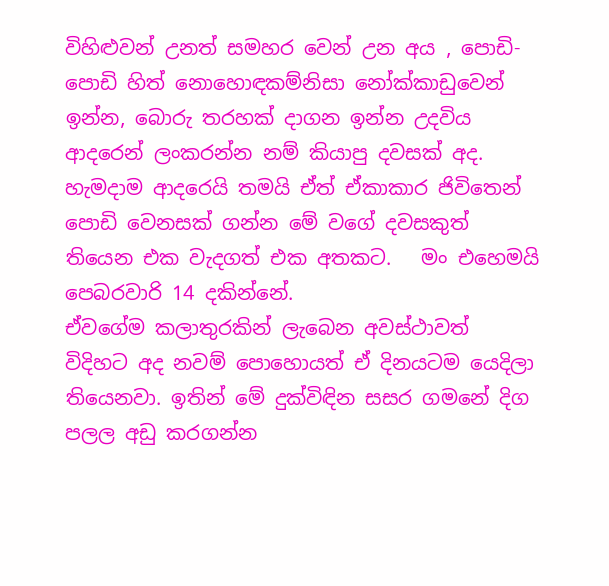විහිළුවන් උනත් සමහර වෙන් උන අය , පොඩි-පොඩි හිත් නොහොඳකම්නිසා නෝක්කාඩුවෙන් ඉන්න, බොරු තරහක් දාගන ඉන්න උදවිය ආදරෙන් ලංකරන්න නම් කියාපු දවසක් අද.  හැමදාම ආදරෙයි තමයි ඒත් ඒකාකාර ජිවිතෙන් පොඩි වෙනසක් ගන්න මේ වගේ දවසකුත් තියෙන එක වැදගත් එක අතකට.   මං එහෙමයි පෙබරවාරි 14 දකින්නේ.
ඒවගේම කලාතුරකින් ලැ‍බෙන අවස්ථාවත් විදිහට අද නවම් පොහොයත් ඒ දිනයටම යෙදිලා තියෙනවා. ඉතින් මේ දුක්විඳින සසර ගමනේ දිග  පලල අඩු කරගන්න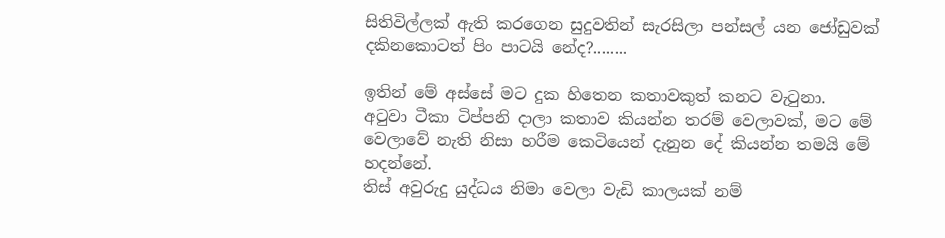සිතිවිල්ලක් ඇති කරගෙන සුදුවතින් සැරසිලා පන්සල් යන ජෝඩුවක් දකිනකොටත් පිං පාටයි නේද?........

ඉතින් මේ අස්සේ මට දුක හිතෙන කතාවකුත් කනට වැටුනා.
අටුවා ටීකා ටිප්පනි දාලා කතාව කියන්න තරම් වෙලාවක්, මට මේ වෙලාවේ නැති නිසා හරීම කෙටියෙන් දැනුන දේ කියන්න තමයි මේ හදන්නේ.
තිස් අවුරුදු යුද්ධය නිමා වෙලා වැඩි කාලයක් නම්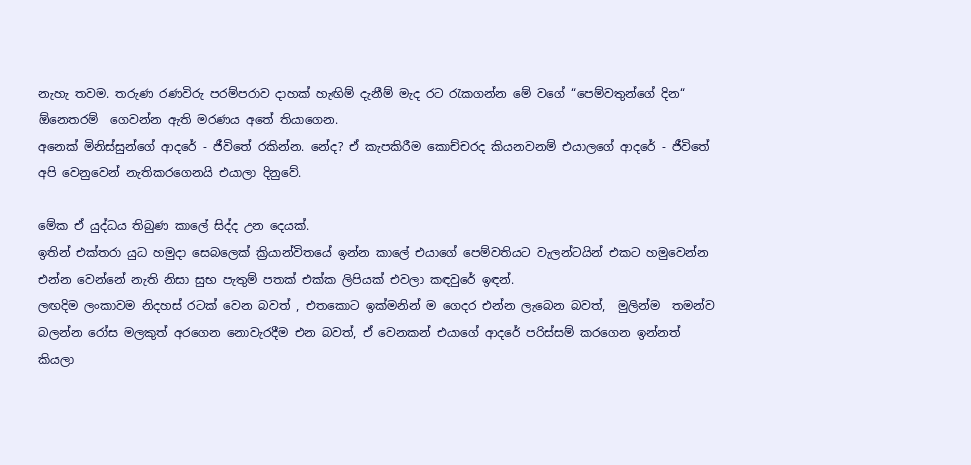නැහැ තවම. තරුණ රණවිරු පරම්පරාව දාහක් හැඟිම් දැනීම් මැද රට රැකගන්න මේ වගේ “පෙම්වතුන්ගේ දින“ ඕනෙතරම්  ගෙවන්න ඇති මරණය අතේ තියාගෙන.
අනෙක් මිනිස්සුන්ගේ ආදරේ - ජීවිතේ රකින්න. නේද? ඒ කැපකිරීම කොච්චරද කියනවනම් එයාලගේ ආදරේ - ජීවිතේ අපි වෙනුවෙන් නැතිකරගෙනයි එයාලා දිනුවේ.

මේක ඒ යුද්ධය තිබුණ කාලේ සිද්ද උන දෙයක්.
ඉතින් එක්තරා යුධ හමුදා සෙබලෙක් ක්‍රියාන්විතයේ ඉන්න කාලේ එයාගේ පෙම්වතියට වැලන්ටයින් එකට හමුවෙන්න එන්න වෙන්නේ නැති නිසා සුභ පැතුම් පතක් එක්ක ලිපියක් එවලා කඳවුරේ ඉඳන්.
ලඟදිම ලංකාවම නිදහස් රටක් වෙන බවත් , එතකොට ඉක්මනින් ම ගෙදර එන්න ලැබෙන බවත්,  මුලින්ම  තමන්ව බලන්න රෝස මලකුත් අරගෙන නොවැරදීම එන බවත්, ඒ වෙනකන් එයාගේ ආදරේ පරිස්සම් කරගෙන ඉන්නත් කියලා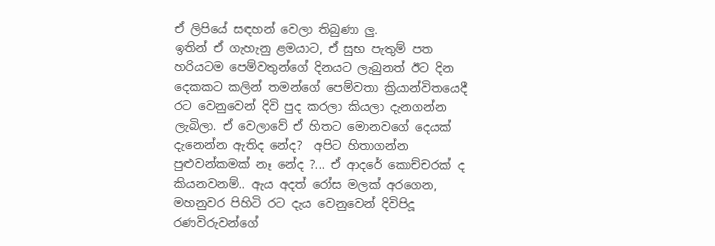ඒ ලිපියේ සඳහන් වෙලා තිබුණා ලු.
ඉතින් ඒ ගැහැනු ළමයාට, ඒ සුභ පැතුම් පත හරියටම පෙම්වතුන්ගේ දිනයට ලැබුනත් ඊට දින දෙකකට කලින් තමන්ගේ පෙම්වතා ක්‍රියාන්විතයෙදී රට වෙනුවෙන් දිවි පුද කරලා කියලා දැනගන්න ලැබිලා. ඒ වෙලාවේ ඒ හිතට මොනවගේ දෙයක් දැනෙන්න ඇතිද නේද?  අපිට හිතාගන්න පුළුවන්කමක් නෑ නේද ?... ඒ ආදරේ කොච්චරක් ද කියනවනම්.. ඇය අදත් රෝස මලක් අරගෙන, මහනුවර පිහිටි රට දැය වෙනුවෙන් දිවිපිදූ රණවිරුවන්ගේ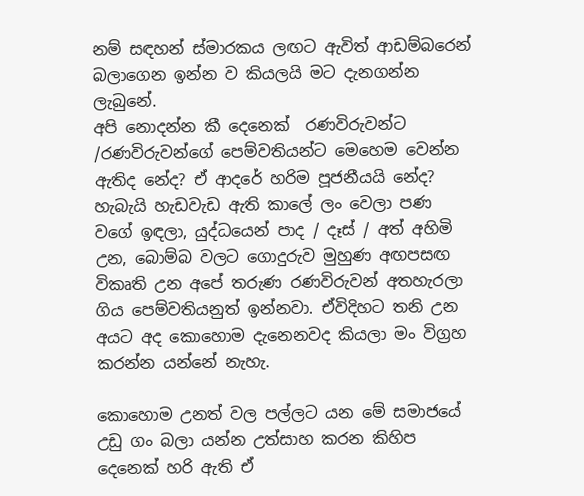නම් සඳහන් ස්මාරකය ලඟට ඇවිත් ආඩම්බරෙන් බලාගෙන ඉන්න ව කියලයි මට දැනගන්න ලැබුනේ.
අපි නොදන්න කී දෙනෙක්  රණවිරුවන්ට /රණවිරුවන්ගේ පෙම්වතියන්ට මෙහෙම වෙන්න ඇතිද නේද? ඒ ආදරේ හරිම පූජනීයයි නේද?  හැබැයි හැඩවැඩ ඇති කාලේ ලං වෙලා පණ වගේ ඉඳලා, යුද්ධයෙන් පාද / දෑස් / අත් අහිමි උන, බොම්බ වලට ගොදුරුව මුහුණ අඟපසඟ විකෘති උන අපේ තරුණ රණවිරුවන් අතහැරලා ගිය පෙම්වතියනුත් ඉන්නවා. ඒවිදිහට තනි උන අයට අද කොහොම දැනෙනවද කියලා මං විග්‍රහ කරන්න යන්නේ නැහැ.

කොහොම උනත් වල පල්ලට යන මේ සමාජයේ උඩු ගං බලා යන්න උත්සාහ කරන කිහිප දෙනෙක් හරි ඇති ඒ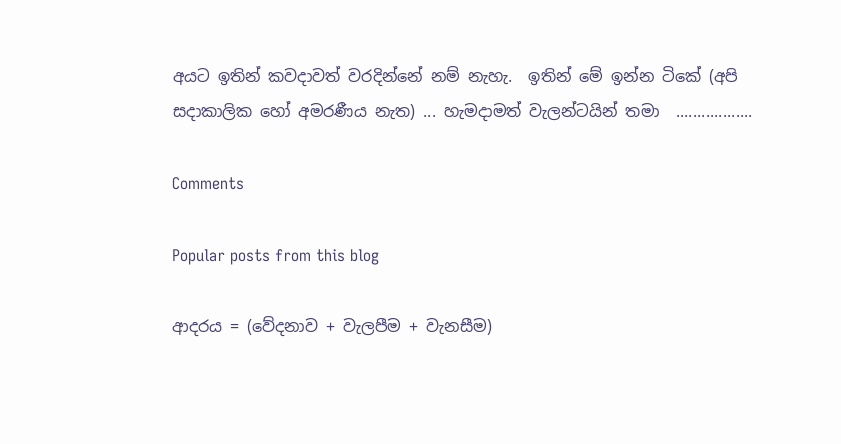අයට ඉතින් කවදාවත් වරදින්නේ නම් නැහැ.  ඉතින් මේ ඉන්න ටිකේ (අපි සදාකාලික හෝ අමරණීය නැත) ... හැමදාමත් වැලන්ටයින් තමා  ..................

Comments

Popular posts from this blog

ආදරය = (වේදනාව + වැලපීම + වැනසීම)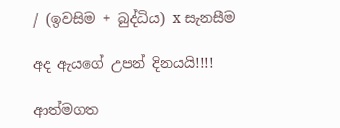/ (ඉවසිම + බුද්ධිය) x සැනසීම

අද ඇයගේ උපන් දිනයයි!!!!

ආත්මගත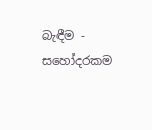බැඳීම - සහෝදරකම